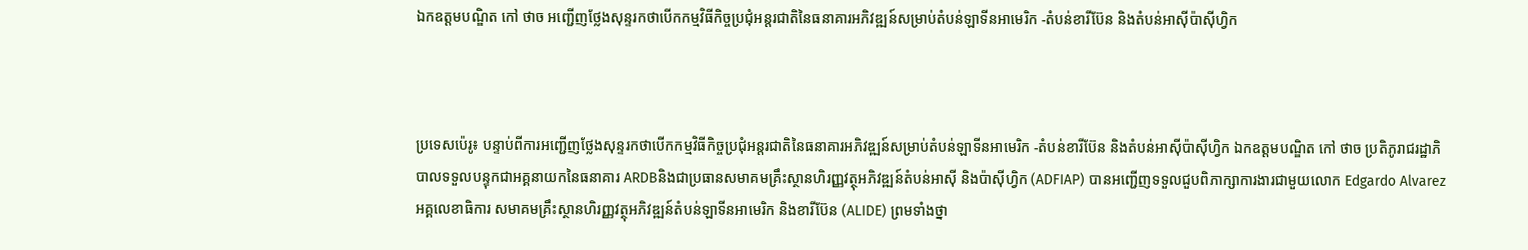ឯកឧត្តមបណ្ឌិត កៅ ថាច អញ្ជើញថ្លែងសុន្ទរកថាបើកកម្មវិធីកិច្ចប្រជុំអន្តរជាតិនៃធនាគារអភិវឌ្ឍន៍សម្រាប់តំបន់ឡាទីនអាមេរិក -តំបន់ខារីប៊ែន និងតំបន់អាស៊ីប៉ាស៊ីហ្វិក



ប្រទេសប៉េរូ៖ បន្ទាប់ពីការអញ្ជើញថ្លែងសុន្ទរកថាបើកកម្មវិធីកិច្ចប្រជុំអន្តរជាតិនៃធនាគារអភិវឌ្ឍន៍សម្រាប់តំបន់ឡាទីនអាមេរិក -តំបន់ខារីប៊ែន និងតំបន់អាស៊ីប៉ាស៊ីហ្វិក ឯកឧត្តមបណ្ឌិត កៅ ថាច ប្រតិភូរាជរដ្ឋាភិបាលទទួលបន្ទុកជាអគ្គនាយកនៃធនាគារ ARDBនិងជាប្រធានសមាគមគ្រឹះស្ថានហិរញ្ញវត្ថុអភិវឌ្ឍន៍តំបន់អាស៊ី និងប៉ាស៊ីហ្វិក (ADFIAP) បានអញ្ជើញទទួលជួបពិភាក្សាការងារជាមួយលោក Edgardo Alvarez អគ្គលេខាធិការ សមាគមគ្រឹះស្ថានហិរញ្ញវត្ថុអភិវឌ្ឍន៍តំបន់ឡាទីនអាមេរិក និងខារីប៊ែន (ALIDE) ព្រមទាំងថ្នា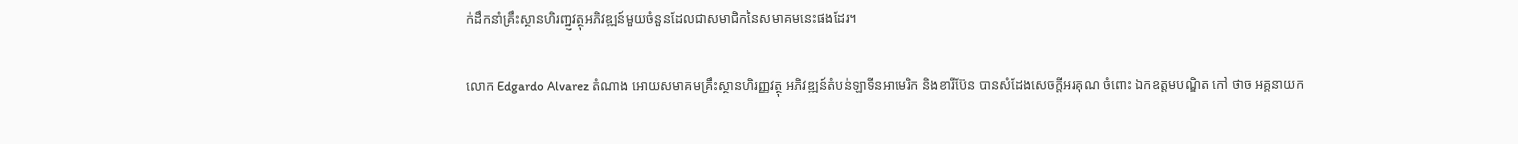ក់ដឹកនាំគ្រឹះស្ថានហិរញ្ឋ្ញវត្ថុអភិវឌ្ឍន៍មួយចំនួនដែលជាសមាជិកនៃសមាគមនេះផងដែរ។

លោក Edgardo Alvarez តំណាង អោយសមាគមគ្រឹះស្ថានហិរញ្ញវត្ថុ អភិវឌ្ឍន៍តំបន់ឡាទីនអាមេរិក និងខារីប៊ែន បានសំដែងសេចក្តីអរគុណ ចំពោះ ឯកឧត្តមបណ្ឌិត កៅ ថាច អគ្គនាយក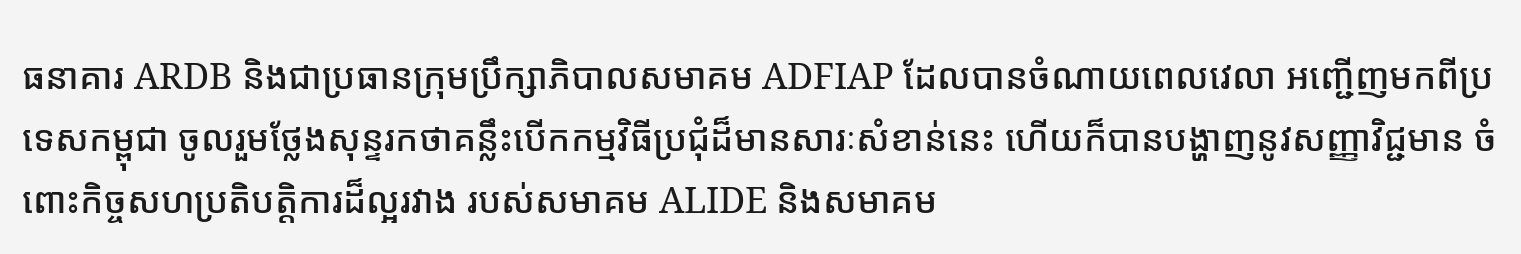ធនាគារ ARDB និងជាប្រធានក្រុមប្រឹក្សាភិបាលសមាគម ADFIAP ដែលបានចំណាយពេលវេលា អញ្ជើញមកពីប្រទេសកម្ពុជា ចូលរួមថ្លែងសុន្ទរកថាគន្លឹះបើកកម្មវិធីប្រជុំដ៏មានសារៈសំខាន់នេះ ហើយក៏បានបង្ហាញនូវសញ្ញាវិជ្ជមាន ចំពោះកិច្ចសហប្រតិបត្តិការដ៏ល្អរវាង របស់សមាគម ALIDE និងសមាគម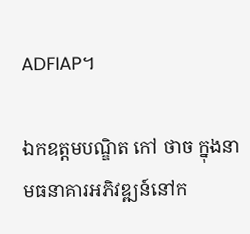ADFIAP។

ឯកឧត្តមបណ្ឌិត កៅ ថាច ក្នុងនាមធនាគារអភិវឌ្ឍន៍នៅក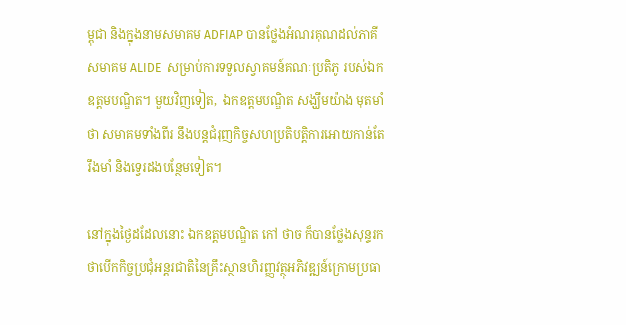ម្ពុជា និងក្នុងនាមសមាគម ADFIAP បានថ្លែងអំណរគុណដល់ភាគី សមាគម ALIDE  សម្រាប់ការទទួលស្វាគមន៍គណៈប្រតិភូ របស់ឯកឧត្តមបណ្ឌិត។ មួយវិញទៀត,  ឯកឧត្តមបណ្ឌិត សង្ឃឹមយ៉ាង មុតមាំថា សមាគមទាំងពីរ នឹងបន្តជំរុញកិច្ចសហប្រតិបត្តិការអោយកាន់តែរឹងមាំ និងទ្វេរដងបន្ថែមទៀត។

នៅក្នុងថ្ងៃដដែលនោះ ឯកឧត្តមបណ្ឌិត កៅ ថាច ក៏បានថ្លែងសុន្ទរកថាបើកកិច្ចប្រជុំអន្តរជាតិនៃគ្រឹះស្ថានហិរញ្ញវត្ថុអភិវឌ្ឍន៍ក្រោមប្រធា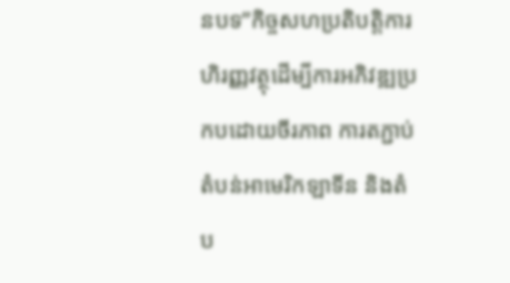នបទ”កិច្ចសហប្រតិបត្តិការហិរញ្ញវត្ថុដើម្បីការអភិវឌ្ឍប្រកបដោយចីរភាព ការតភ្ជាប់តំបន់អាមេរិកឡាទីន និងតំប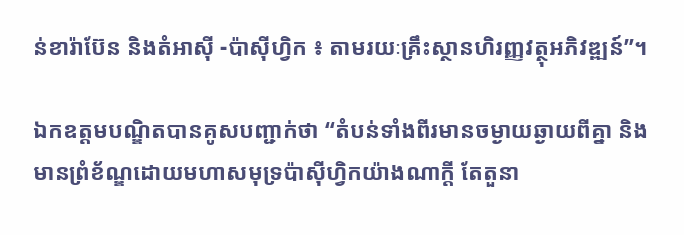ន់ខារ៉ាប៊ែន និងតំអាស៊ី -ប៉ាស៊ីហ្វិក ៖ តាមរយៈគ្រឹះស្ថានហិរញ្ញវត្ថុអភិវឌ្ឍន៍”។

ឯកឧត្តមបណ្ឌិតបានគូសបញ្ជាក់ថា “តំបន់ទាំងពីរមានចម្ងាយឆ្ងាយពីគ្នា និងមានព្រំខ័ណ្ឌដោយមហាសមុទ្រប៉ាស៊ីហ្វិកយ៉ាងណាក្តី តែតួនា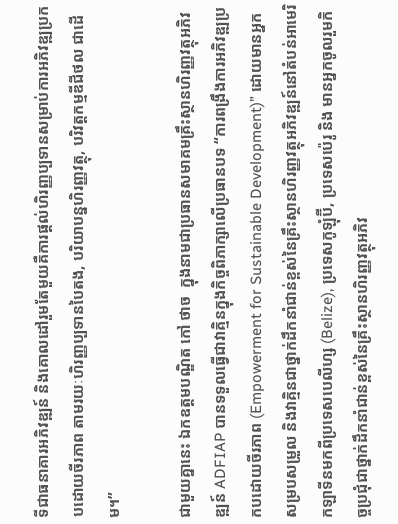ទីជាធនាគារអភិវឌ្ឍន៍ និងគោលដៅរួមតែមួយគឺការផ្តល់ហិរញ្ញប្បទានសម្រាប់ការអភិវឌ្ឍប្រកបដោយចីរភាព តាមរយៈហិរញ្ញប្បទានបៃតង, បរិយាបន្នហិរញ្ញវត្ថុ, បរិវត្តកម្មឌីជីថល ជាដើម។”

ជាមួយគ្នានេះ ឯកឧត្តមបណ្ឌិត កៅ ថាច  ក្នុងនាមជាប្រធានសមាគមគ្រឹះស្ថានហិរញ្ញវត្ថុអភិវឌ្ឍន៍ ADFIAP បានទទួលធ្វើជាវាគ្មិនក្នុងកិច្ចពិភាក្សាលើប្រធានបទ “ការពង្រឹងការអភិវឌ្ឍប្រកបដោយចីរភាព (Empowerment for Sustainable Development)” ដោយមានអ្នកសម្របសម្រួល និងវាគ្មិនជាថ្នាក់ដឹកនាំជាន់ខ្ពស់នៃគ្រឹះស្ថានហិរញ្ញវត្ថុអភិវឌ្ឍន៍នៅតំបន់អាមេរិកឡាទីនមកពីប្រទេសបេលីហ្ស (Belize), ប្រទេសកូឡុំប៊ី, ប្រទេសប៉េរូ និង មានអ្នកចូលរួមកិច្ចប្រជុំជាថ្នាក់ដឹកនាំជាន់ខ្ពស់នៃគ្រឹះស្ថានហិរញ្ញវត្ថុអភិវ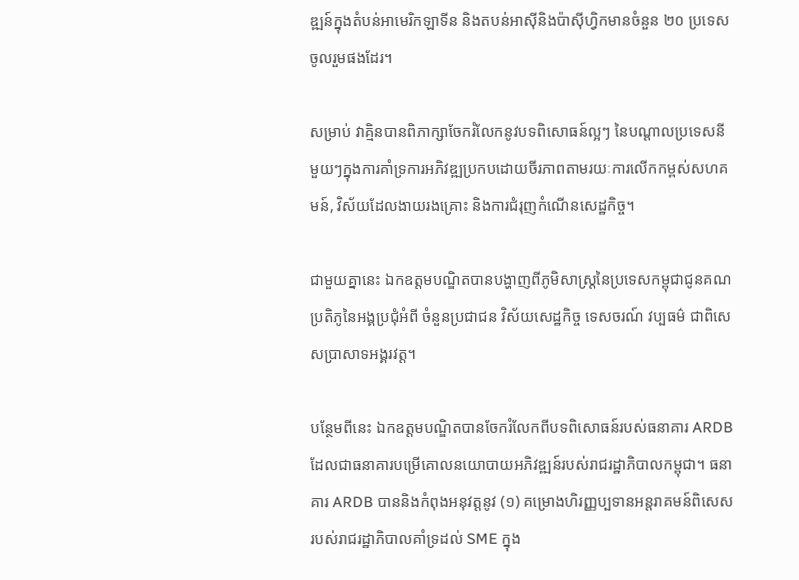ឌ្ឍន៍ក្នុងតំបន់អាមេរិកឡាទីន និងតបន់អាស៊ីនិងប៉ាស៊ីហ្វិកមានចំនួន ២០ ប្រទេសចូលរួមផងដែរ។

សម្រាប់ វាគ្មិនបានពិភាក្សាចែករំលែកនូវបទពិសោធន៍ល្អៗ នៃបណ្តាលប្រទេសនីមួយៗក្នុងការគាំទ្រការអភិវឌ្ឍប្រកបដោយចីរភាពតាមរយៈការលើកកម្ពស់សហគមន៍, វិស័យដែលងាយរងគ្រោះ និងការជំរុញកំណើនសេដ្ឋកិច្ច។

ជាមួយគ្នានេះ ឯកឧត្តមបណ្ឌិតបានបង្ហាញពីភូមិសាស្រ្តនៃប្រទេសកម្ពុជាជូនគណប្រតិភូនៃអង្គប្រជុំអំពី ចំនួនប្រជាជន វិស័យសេដ្ឋកិច្ច ទេសចរណ៍ វប្បធម៌ ជាពិសេសប្រាសាទអង្គរវត្ត។

បន្ថែមពីនេះ ឯកឧត្តមបណ្ឌិតបានចែករំលែកពីបទពិសោធន៍របស់ធនាគារ ARDB ដែលជាធនាគារបម្រេីគោលនយោបាយអភិវឌ្ឍន៍របស់រាជរដ្ឋាភិបាលកម្ពុជា។ ធនាគារ ARDB បាននិងកំពុងអនុវត្តនូវ (១) គម្រោងហិរញ្ញប្បទានអន្តរាគមន៍ពិសេសរបស់រាជរដ្ឋាភិបាលគាំទ្រដល់ SME ក្នុង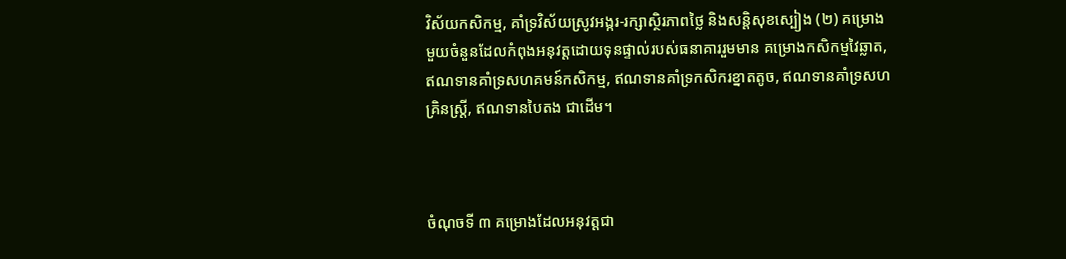វិស័យកសិកម្ម, គាំទ្រវិស័យស្រូវអង្ករ-រក្សាស្ថិរភាពថ្លៃ និងសន្តិសុខស្បៀង (២) គម្រោងមួយចំនួនដែលកំពុងអនុវត្តដោយទុនផ្ទាល់របស់ធនាគាររួមមាន គម្រោងកសិកម្មវៃឆ្លាត, ឥណទានគាំទ្រសហគមន៍កសិកម្ម, ឥណទានគាំទ្រកសិករខ្នាតតូច, ឥណទានគាំទ្រសហគ្រិនស្រ្តី, ឥណទានបៃតង ជាដើម។



ចំណុចទី ៣ គម្រោងដែលអនុវត្តជា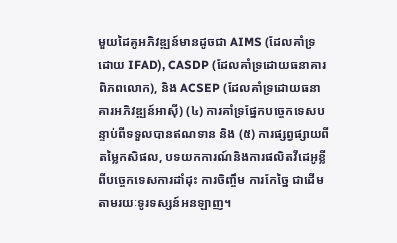មួយដៃគូអភិវឌ្ឍន៍មានដូចជា AIMS (ដែលគាំទ្រដោយ IFAD), CASDP (ដែលគាំទ្រដោយធនាគារពិភពលោក), និង ACSEP (ដែលគាំទ្រដោយធនាគារអភិវឌ្ឍន៍អាស៊ី) (៤) ការគាំទ្រផ្នែកបច្ចេកទេសបន្ទាប់ពីទទួលបានឥណទាន និង (៥) ការផ្សព្វផ្សាយពីតម្លៃកសិផល, បទយកការណ៍និងការផលិតវីដេអូខ្លីពីបច្ចេកទេសការដាំដុះ ការចិញ្ចឹម ការកែច្នៃ ជាដើម តាមរយៈទូរទស្សន៍អនឡាញ។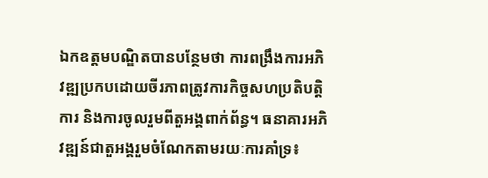ឯកឧត្តមបណ្ឌិតបានបន្ថែមថា ការពង្រឹងការអភិវឌ្ឍប្រកបដោយចីរភាពត្រូវការកិច្ចសហប្រតិបត្តិការ និងការចូលរួមពីតួអង្គពាក់ព័ន្ធ។ ធនាគារអភិវឌ្ឍន៍ជាតួអង្គរួមចំណែកតាមរយៈការគាំទ្រ៖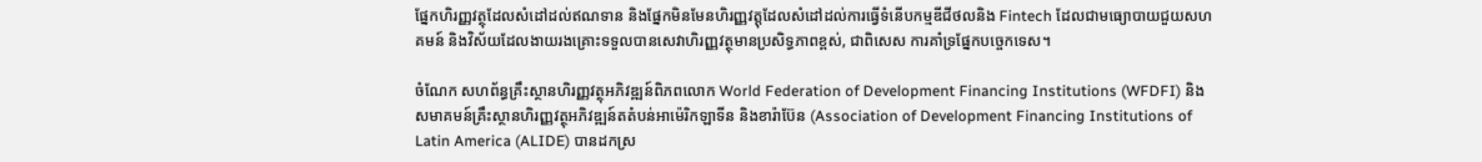ផ្នែកហិរញ្ញវត្ថុដែលសំដៅដល់ឥណទាន និងផ្នែកមិនមែនហិរញ្ញវត្តុដែលសំដៅដល់ការធ្វើទំនើបកម្មឌីជីថលនិង Fintech ដែលជាមធ្យោបាយជួយសហគមន៍ និងវិស័យដែលងាយរងគ្រោះទទួលបានសេវាហិរញ្ញវត្ថុមានប្រសិទ្ធភាពខ្ពស់, ជាពិសេស ការគាំទ្រផ្នែកបច្ចេកទេស។

ចំណែក សហព័ន្ធគ្រឹះស្ថានហិរញ្ញវត្ថុអភិវឌ្ឍន៍ពិភពលោក World Federation of Development Financing Institutions (WFDFI) និងសមាគមន៍គ្រឹះស្ថានហិរញ្ញវត្ថុអភិវឌ្ឍន៍តតំបន់អាម៉េរិកឡាទីន និងខារ៉ាប៊ែន (Association of Development Financing Institutions of Latin America (ALIDE) បានដកស្រ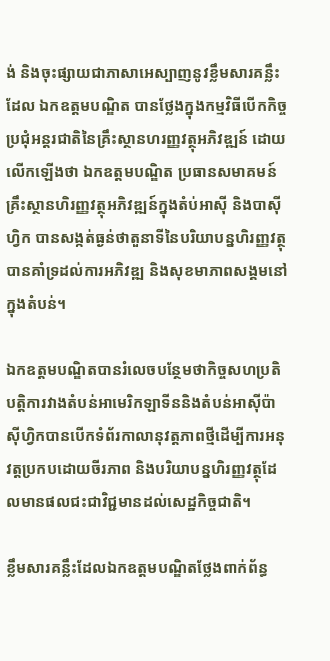ង់ និងចុះផ្សាយជាភាសាអេស្បាញនូវខ្លឹមសារគន្លឹះដែល ឯកឧត្តមបណ្ឌិត បានថ្លែងក្នុងកម្មវិធីបើកកិច្ចប្រជុំអន្តរជាតិនៃគ្រឹះស្ថានហរញ្ញវត្ថុអភិវឌ្ឍន៍ ដោយលើកឡើងថា ឯកឧត្តមបណ្ឌិត ប្រធានសមាគមន៍គ្រឹះស្ថានហិរញ្ញវត្ថុអភិវឌ្ឍន៍ក្នុងតំប់អាស៊ី និងបាស៊ីហ្វិក បានសង្កត់ធ្ងន់ថាតួនាទីនៃបរិយាបន្នហិរញ្ញវត្ថុបានគាំទ្រដល់ការអភិវឌ្ឍ និងសុខមាភាពសង្គមនៅក្នុងតំបន់។

ឯកឧត្ដមបណ្ឌិតបានរំលេចបន្ថែមថាកិច្ចសហប្រតិបត្តិការវាងតំបន់អាមេរិកឡាទីននិងតំបន់អាស៊ីប៉ាស៊ីហ្វិកបានបើកទំព័រកាលានុវត្តភាពថ្មីដើម្បីការអនុវត្តប្រកបដោយចីរភាព និងបរិយាបន្នហិរញ្ញវត្ថុដែលមានផលជះជាវិជ្ជមានដល់សេដ្ឋកិច្ចជាតិ។

ខ្លឹមសារគន្លឹះដែលឯកឧត្តមបណ្ឌិតថ្លែងពាក់ព័ន្ធ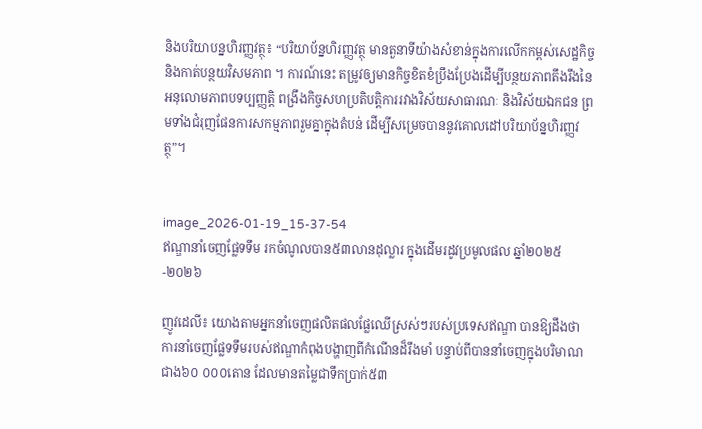និងបរិយាបន្នហិរញ្ញវត្ថុ៖ “បរិយាប័ន្នហិរញ្ញវត្ថុ មានតួនាទីយ៉ាងសំខាន់ក្នុងការលើកកម្ពស់សេដ្ឋកិច្ច និងកាត់បន្ថយវិសមភាព ។ ការណ៍នេះ តម្រូវឲ្យមានកិច្ចខិតខំប្រឹងប្រែងដើម្បីបន្ថយភាពតឹងរឹងនៃអនុលោមភាពបទប្បញ្ញត្តិ ពង្រឹងកិច្ចសហប្រតិបត្តិការរវាងវិស័យសាធារណៈ និងវិស័យឯកជន ព្រមទាំងជំរុញផែនការសកម្មភាពរួមគ្នាក្នុងតំបន់ ដើម្បីសម្រេចបាននូវគោលដៅបរិយាប័ន្នហិរញ្ញវត្ថុ”។


image_2026-01-19_15-37-54
ឥណ្ឌានាំចេញផ្លែទទឹម រកចំណូលបាន៥៣លានដុល្លារ ក្នុងដើមរដូវប្រមូលផល ឆ្នាំ២០២៥-២០២៦

ញូវដេលី៖ យោងតាមអ្នកនាំចេញផលិតផលផ្លែឈើស្រស់ៗរបស់ប្រទេសឥណ្ឌា បានឱ្យដឹងថា ការនាំចេញផ្លែទទឹមរបស់ឥណ្ឌាកំពុងបង្ហាញពីកំណើនដ៏រឹងមាំ បន្ទាប់ពីបាននាំចេញក្នុងបរិមាណជាង៦០ ០០០តោន ដែលមានតម្លៃជាទឹកប្រាក់៥៣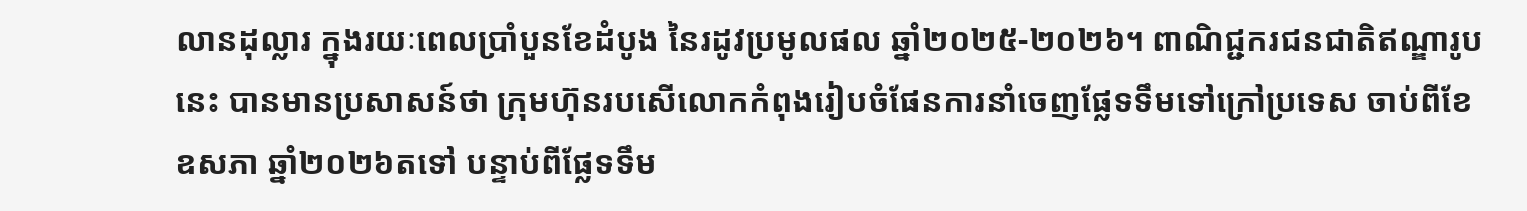លានដុល្លារ ក្នុងរយៈពេលប្រាំបួនខែដំបូង នៃរដូវប្រមូលផល ឆ្នាំ២០២៥-២០២៦។ ពាណិជ្ជករជនជាតិឥណ្ឌារូបនេះ បានមានប្រសាសន៍ថា ក្រុមហ៊ុនរបសើលោកកំពុងរៀបចំផែនការនាំចេញផ្លែទទឹមទៅក្រៅប្រទេស ចាប់ពីខែឧសភា ឆ្នាំ២០២៦តទៅ បន្ទាប់ពីផ្លែទទឹម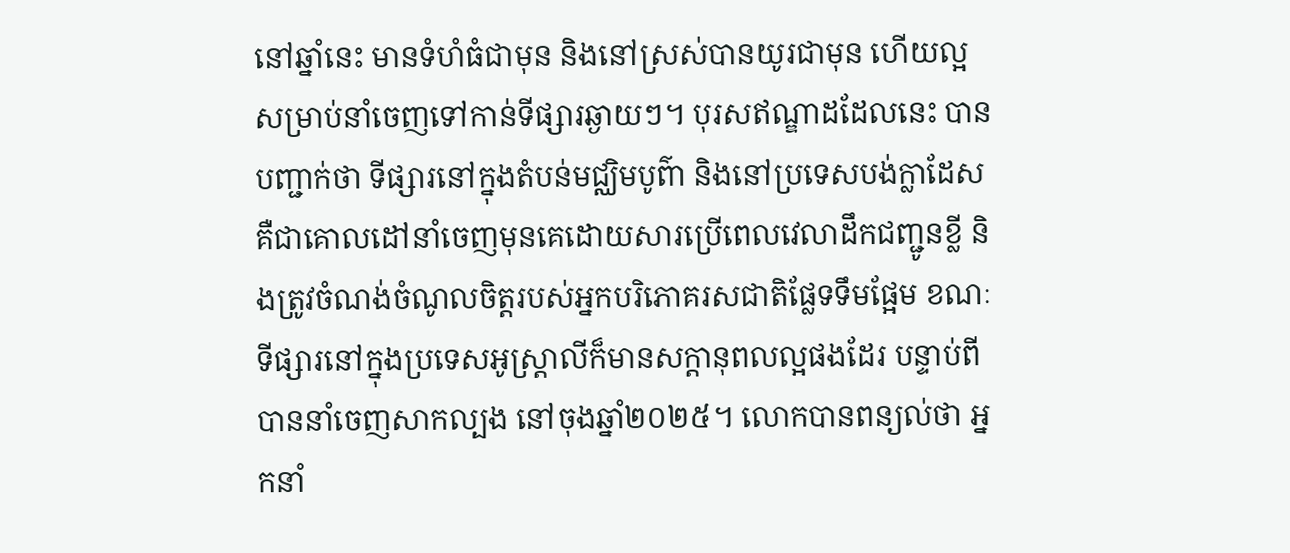នៅឆ្នាំនេះ មានទំហំធំជាមុន និងនៅស្រស់បានយូរជាមុន ហើយល្អសម្រាប់នាំចេញទៅកាន់ទីផ្សារឆ្ងាយៗ។ បុរសឥណ្ឌាដដែលនេះ បានបញ្ជាក់ថា ទីផ្សារនៅក្នុងតំបន់មជ្ឈិមបូព៌ា និងនៅប្រទេសបង់ក្លាដែស គឺជាគោលដៅនាំចេញមុនគេដោយសារប្រើពេលវេលាដឹកជញ្ជូនខ្លី និងត្រូវចំណង់ចំណូលចិត្តរបស់អ្នកបរិភោគរសជាតិផ្លែទទឹមផ្អែម ខណៈទីផ្សារនៅក្នុងប្រទេសអូស្ត្រាលីក៏មានសក្តានុពលល្អផងដែរ បន្ទាប់ពីបាននាំចេញសាកល្បង នៅចុងឆ្នាំ២០២៥។ លោកបានពន្យល់ថា អ្នកនាំ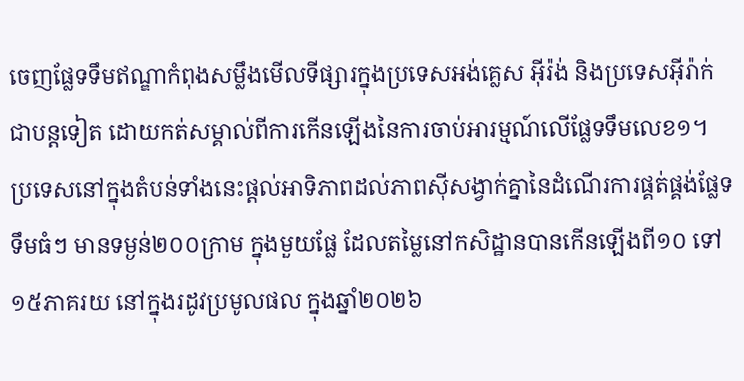ចេញផ្លែទទឹមឥណ្ឌាកំពុងសម្លឹងមើលទីផ្សារក្នុងប្រទេសអង់គ្លេស អ៊ីរ៉ង់ និងប្រទេសអ៊ីរ៉ាក់ ជាបន្តទៀត ដោយកត់សម្គាល់ពីការកើនឡើងនៃការចាប់អារម្មណ៍លើផ្លែទទឹមលេខ១។ ប្រទេសនៅក្នុងតំបន់ទាំងនេះផ្តល់អាទិភាពដល់ភាពស៊ីសង្វាក់គ្នានៃដំណើរការផ្គត់ផ្គង់ផ្លែទទឹមធំៗ មានទម្ងន់២០០ក្រាម ក្នុងមួយផ្លែ ដែលតម្លៃនៅកសិដ្ឋានបានកើនឡើងពី១០ ទៅ១៥ភាគរយ នៅក្នុងរដូវប្រមូលផល ក្នុងឆ្នាំ២០២៦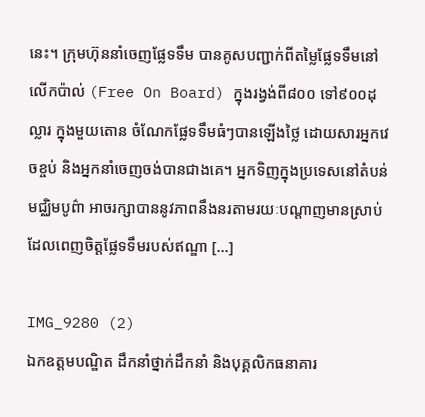នេះ។ ក្រុមហ៊ុននាំចេញផ្លែទទឹម បានគូសបញ្ជាក់ពីតម្លៃផ្លែទទឹមនៅលើកប៉ាល់ (Free On Board) ក្នុងរង្វង់ពី៨០០ ទៅ៩០០ដុល្លារ ក្នុងមួយតោន ចំណែកផ្លែទទឹមធំៗបានឡើងថ្លៃ ដោយសារអ្នកវេចខ្ចប់ និងអ្នកនាំចេញចង់បានជាងគេ។ អ្នកទិញក្នុងប្រទេសនៅតំបន់មជ្ឈិមបូព៌ា អាចរក្សាបាននូវភាពនឹងនរតាមរយៈបណ្តាញមានស្រាប់ ដែលពេញចិត្តផ្លែទទឹមរបស់ឥណ្ឌា […]

IMG_9280 (2)
ឯកឧត្តមបណ្ឌិត ដឹកនាំថ្នាក់ដឹកនាំ និងបុគ្គលិកធនាគារ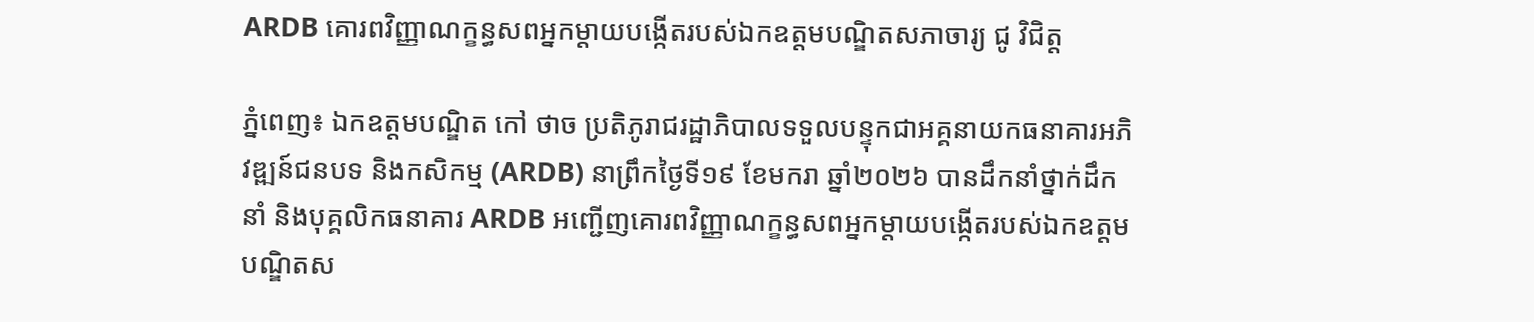ARDB គោរពវិញ្ញាណក្ខន្ធសពអ្នកម្តាយបង្កើតរបស់ឯកឧត្តមបណ្ឌិតសភាចារ្យ ជូ វិជិត្ត

ភ្នំពេញ៖ ឯកឧត្តមបណ្ឌិត កៅ ថាច ប្រតិភូរាជរដ្ឋាភិបាលទទួលបន្ទុកជាអគ្គនាយកធនាគារអភិវឌ្ឍន៍ជនបទ និងកសិកម្ម (ARDB) នាព្រឹកថ្ងៃទី១៩ ខែមករា ឆ្នាំ២០២៦ បានដឹកនាំថ្នាក់ដឹកនាំ និងបុគ្គលិកធនាគារ ARDB អញ្ជើញគោរពវិញ្ញាណក្ខន្ធសពអ្នកម្តាយបង្កើតរបស់ឯកឧត្តមបណ្ឌិតស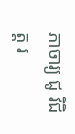ភាចារ្យ ជូ វិជិត្ត រ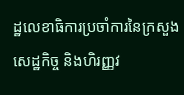ដ្ឋលេខាធិការប្រចាំការនៃក្រសួងសេដ្ឋកិច្ច និងហិរញ្ញវ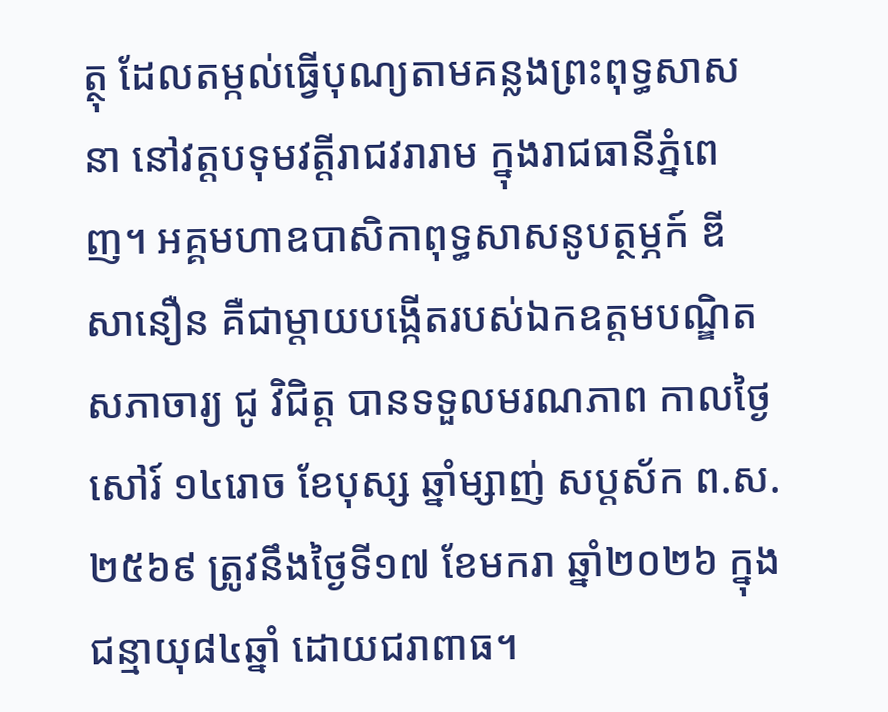ត្ថុ ដែលតម្កល់ធ្វើបុណ្យតាមគន្លងព្រះពុទ្ធសាសនា នៅវត្តបទុមវត្តីរាជវរារាម ក្នុងរាជធានីភ្នំពេញ។ អគ្គមហាឧបាសិកាពុទ្ធសាសនូបត្ថម្ភក៍ ឌី សានឿន គឺជាម្តាយបង្កើតរបស់ឯកឧត្តមបណ្ឌិតសភាចារ្យ ជូ វិជិត្ត បានទទួលមរណភាព កាលថ្ងៃសៅរ៍ ១៤រោច ខែបុស្ស ឆ្នាំម្សាញ់ សប្តស័ក ព.ស.២៥៦៩ ត្រូវនឹងថ្ងៃទី១៧ ខែមករា ឆ្នាំ២០២៦ ក្នុងជន្មាយុ៨៤ឆ្នាំ ដោយជរាពាធ។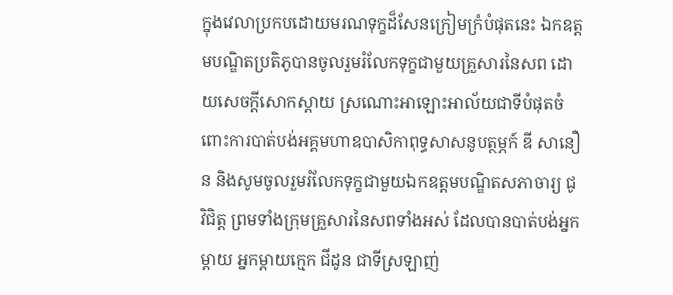ក្នុងវេលាប្រកបដោយមរណទុក្ខដ៏សែនក្រៀមក្រំបំផុតនេះ ឯកឧត្តមបណ្ឌិតប្រតិភូបានចូលរួមរំលែកទុក្ខជាមួយគ្រួសារនៃសព ដោយសេចក្តីសោកស្តាយ ស្រណោះអាឡោះអាល័យជាទីបំផុតចំពោះការបាត់បង់អគ្គមហាឧបាសិកាពុទ្ធសាសនូបត្ថម្ភក៍ ឌី សានឿន និងសូមចូលរួមរំលែកទុក្ខជាមួយឯកឧត្តមបណ្ឌិតសភាចារ្យ ជូ វិជិត្ត ព្រមទាំងក្រុមគ្រួសារនៃសពទាំងអស់ ដែលបានបាត់បង់អ្នកម្តាយ អ្នកម្តាយក្មេក ជីដូន ជាទីស្រឡាញ់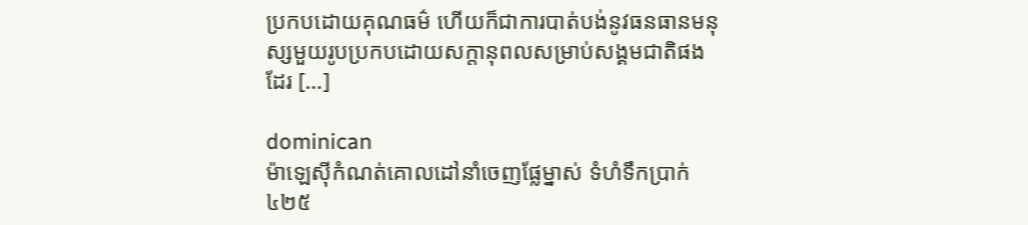ប្រកបដោយគុណធម៌ ហើយក៏ជាការបាត់បង់នូវធនធានមនុស្សមួយរូបប្រកបដោយសក្តានុពលសម្រាប់សង្គមជាតិផងដែរ […]

dominican
ម៉ាឡេស៊ីកំណត់គោលដៅនាំចេញផ្លែម្នាស់ ទំហំទឹកប្រាក់៤២៥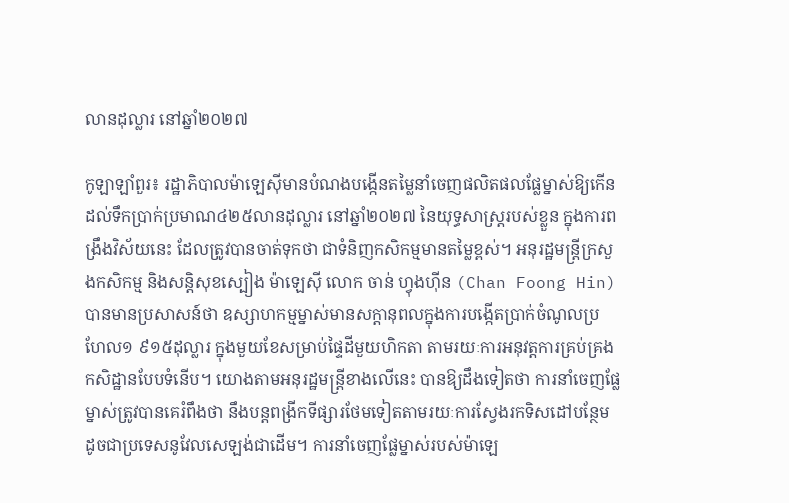លានដុល្លារ នៅឆ្នាំ២០២៧

កូឡាឡាំពួរ៖ រដ្ឋាភិបាលម៉ាឡេស៊ីមានបំណងបង្កើនតម្លៃនាំចេញផលិតផលផ្លែម្នាស់ឱ្យកើនដល់ទឹកប្រាក់ប្រមាណ៤២៥លានដុល្លារ នៅឆ្នាំ២០២៧ នៃយុទ្ធសាស្ត្ររបស់ខ្លួន ក្នុងការពង្រឹងវិស័យនេះ ដែលត្រូវបានចាត់ទុកថា ជាទំនិញកសិកម្មមានតម្លៃខ្ពស់។ អនុរដ្ឋមន្ត្រីក្រសួងកសិកម្ម និងសន្តិសុខស្បៀង ម៉ាឡេស៊ី លោក ចាន់ ហ្វុងហ៊ីន (Chan Foong Hin) បានមានប្រសាសន៍ថា ឧស្សាហកម្មម្នាស់មានសក្តានុពលក្នុងការបង្កើតប្រាក់ចំណូលប្រហែល១ ៩១៥ដុល្លារ ក្នុងមួយខែសម្រាប់ផ្ទៃដីមួយហិកតា តាមរយៈការអនុវត្តការគ្រប់គ្រងកសិដ្ឋានបែបទំនើប។ យោងតាមអនុរដ្ឋមន្ត្រីខាងលើនេះ បានឱ្យដឹងទៀតថា ការនាំចេញផ្លែម្នាស់ត្រូវបានគេរំពឹងថា នឹងបន្តពង្រីកទីផ្សារថែមទៀតតាមរយៈការស្វែងរកទិសដៅបន្ថែម ដូចជាប្រទេសនូវែលសេឡង់ជាដើម។ ការនាំចេញផ្លែម្នាស់របស់ម៉ាឡេ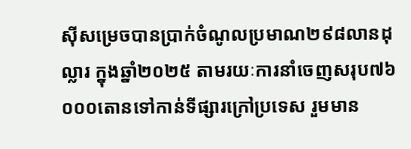ស៊ីសម្រេចបានប្រាក់ចំណូលប្រមាណ២៩៨លានដុល្លារ ក្នុងឆ្នាំ២០២៥ តាមរយៈការនាំចេញសរុប៧៦ ០០០តោនទៅកាន់ទីផ្សារក្រៅប្រទេស រួមមាន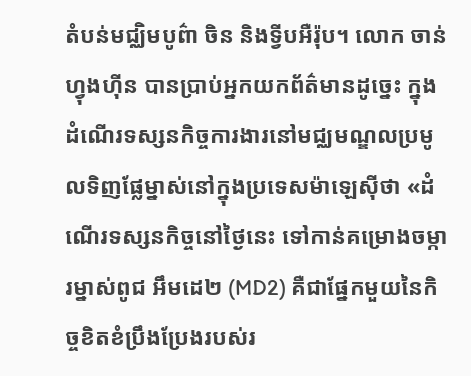តំបន់មជ្ឈិមបូព៌ា ចិន និងទ្វីបអឺរ៉ុប។ លោក ចាន់ ហ្វុងហ៊ីន បានប្រាប់អ្នកយកព័ត៌មានដូច្នេះ ក្នុងដំណើរទស្សនកិច្ចការងារនៅមជ្ឈមណ្ឌលប្រមូលទិញផ្លែម្នាស់នៅក្នុងប្រទេសម៉ាឡេស៊ីថា «ដំណើរទស្សនកិច្ចនៅថ្ងៃនេះ ទៅកាន់គម្រោងចម្ការម្នាស់ពូជ អឹមដេ២ (MD2) គឺជាផ្នែកមួយនៃកិច្ចខិតខំប្រឹងប្រែងរបស់រ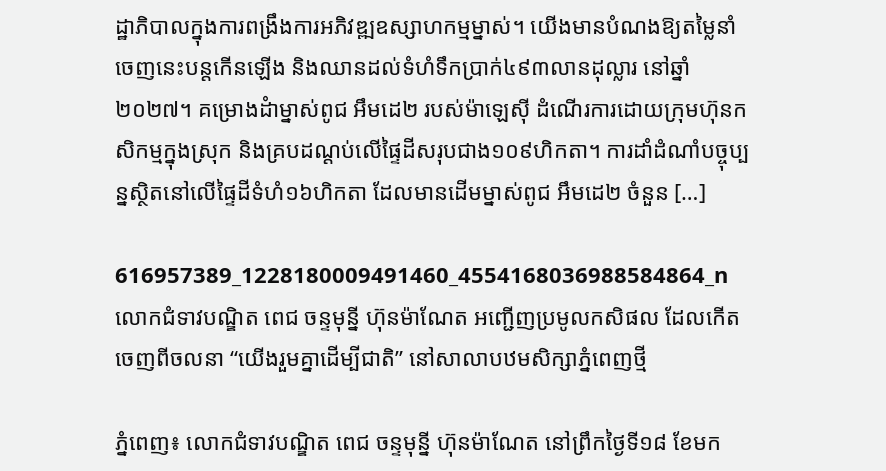ដ្ឋាភិបាលក្នុងការពង្រឹងការអភិវឌ្ឍឧស្សាហកម្មម្នាស់។ យើងមានបំណងឱ្យតម្លៃនាំចេញនេះបន្តកើនឡើង និងឈានដល់ទំហំទឹកប្រាក់៤៩៣លានដុល្លារ នៅឆ្នាំ២០២៧។ គម្រោងដំាម្នាស់ពូជ អឹមដេ២ របស់ម៉ាឡេស៊ី ដំណើរការដោយក្រុមហ៊ុនកសិកម្មក្នុងស្រុក និងគ្របដណ្តប់លើផ្ទៃដីសរុបជាង១០៩ហិកតា។ ការដាំដំណាំបច្ចុប្បន្នស្ថិតនៅលើផ្ទៃដីទំហំ១៦ហិកតា ដែលមានដើមម្នាស់ពូជ អឹមដេ២ ចំនួន […]

616957389_1228180009491460_4554168036988584864_n
លោកជំទាវបណ្ឌិត ពេជ ចន្ទមុន្នី ហ៊ុនម៉ាណែត អញ្ជើញប្រមូលកសិផល ដែលកើតចេញពីចលនា “យើងរួមគ្នាដើម្បីជាតិ” នៅសាលាបឋមសិក្សាភ្នំពេញថ្មី

ភ្នំពេញ៖ លោកជំទាវបណ្ឌិត ពេជ ចន្ទមុន្នី ហ៊ុនម៉ាណែត នៅព្រឹកថ្ងៃទី១៨ ខែមក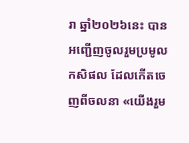រា ឆ្នាំ២០២៦នេះ បានអញ្ជើញចូលរួមប្រមូលកសិផល ដែលកើតចេញពីចលនា «យើងរួម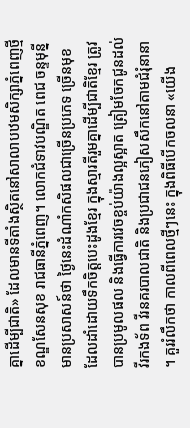គ្នាដើម្បីជាតិ» ដែលមានទីតាំងស្ថិតនៅសាលាបឋមសិក្សាភ្នំពេញថ្មី ខណ្ឌសែនសុខ រាជធានីភ្នំពេញ។ លោកជំទាវបណ្ឌិត ពេជ ចន្ទមុន្នី មានប្រសាសន៍ថា ថ្ងៃនេះដំណាំកសិផលជាច្រើនប្រភេទ ច្រើនមុខ ដែលដាំដោយទឹកចិត្តបេះដូងខ្មែរ ក្នុងស្មារតីរួមគ្នាដើម្បីជាតិខ្មែរ ត្រូវបានប្រមូលផល និងធ្វើការវេចខ្ចប់យ៉ាងល្អស្អាត ត្រៀមចែកជូនដល់វីរកងទ័ព វីរនគរបាលជាតិ និងប្រជាជនភៀសសឹកនៅតាមជំរុំនានា ។ គួររំលឹកថា កាលពីពេលថ្មីៗនេះ ក្នុងពិធីបើកចលនា «យើង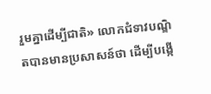រួមគ្នាដើម្បីជាតិ» លោកជំទាវបណ្ឌិតបានមានប្រសាសន៍ថា ដើម្បីបង្កើ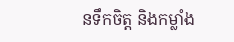នទឹកចិត្ត និងកម្លាំង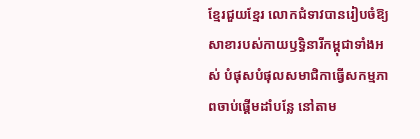ខ្មែរជួយខ្មែរ លោកជំទាវបានរៀបចំឱ្យសាខារបស់កាយឫទ្ធិនារីកម្ពុជាទាំងអស់ បំផុសបំផុលសមាជិកាធ្វើសកម្មភាពចាប់ផ្តើមដាំបន្លែ នៅតាម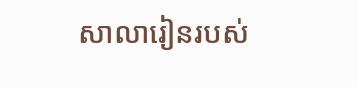សាលារៀនរបស់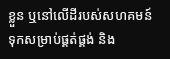ខ្លួន ឬនៅលើដីរបស់សហគមន៍ ទុកសម្រាប់ផ្គត់ផ្គង់ និង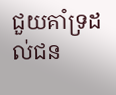ជួយគាំទ្រដល់ជន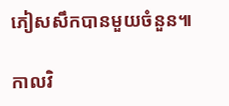ភៀសសឹកបានមួយចំនួន៕

កាលវិ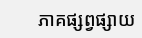ភាគផ្សព្វផ្សាយ